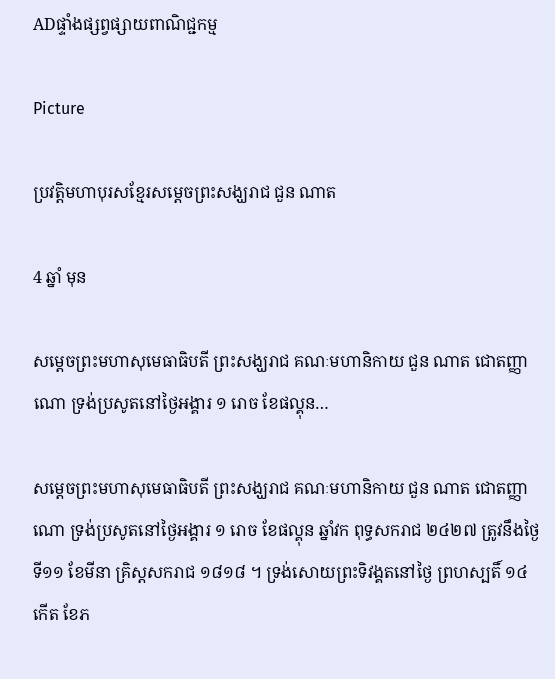ADផ្ទាំងផ្សព្វផ្សាយពាណិជ្ជកម្ម

Picture

ប្រវត្តិមហាបុរសខ្មែរសម្តេចព្រះសង្ឃរាជ ជួន ណាត

4 ឆ្នាំ មុន

សម្តេចព្រះមហាសុមេធាធិបតី ព្រះសង្ឃរាជ គណៈមហានិកាយ ជួន ណាត ជោតញ្ញាណោ ទ្រង់ប្រសូតនៅថ្ងៃអង្គារ ១ រោច ខែផល្គុន…

សម្តេចព្រះមហាសុមេធាធិបតី ព្រះសង្ឃរាជ គណៈមហានិកាយ ជួន ណាត ជោតញ្ញាណោ ទ្រង់ប្រសូតនៅថ្ងៃអង្គារ ១ រោច ខែផល្គុន ឆ្នាំវក ពុទ្ធសករាជ ២៤២៧ ត្រូវនឹងថ្ងៃទី១១ ខែមីនា គ្រិស្តសករាជ ១៨១៨ ។ ទ្រង់សោយព្រះទិវង្គតនៅថ្ងៃ ព្រហស្បតិ៍ ១៤ កើត ខែភ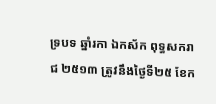ទ្របទ ឆ្នាំរកា ឯកស័ក ពុទ្ធសករាជ ២៥១៣ ត្រូវនឹងថ្ងៃទី២៥ ខែក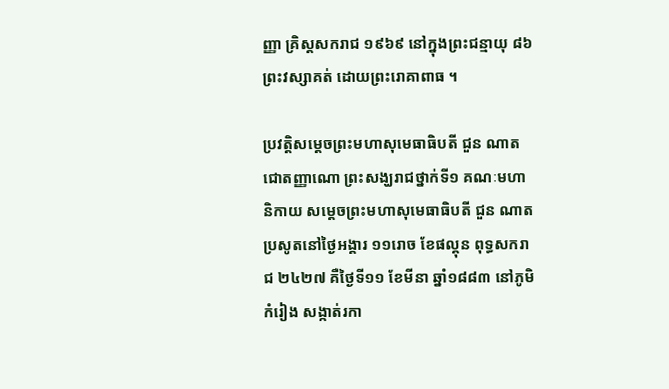ញ្ញា គ្រិស្តសករាជ ១៩៦៩ នៅក្នុងព្រះជន្មាយុ ៨៦ព្រះវស្សាគត់ ដោយព្រះរោគាពាធ ។

ប្រវត្តិសម្តេចព្រះមហាសុមេធាធិបតី ជួន ណាត ជោតញ្ញាណោ ព្រះសង្ឃរាជថ្នាក់ទី១ គណៈមហានិកាយ សម្តេចព្រះមហាសុមេធាធិបតី ជួន ណាត ប្រសូតនៅថ្ងៃអង្គារ ១១រោច ខែផល្គុន ពុទ្ធសករាជ ២៤២៧ គឺថ្ងៃទី១១ ខែមីនា ឆ្នាំ១៨៨៣ នៅភូមិកំរៀង សង្កាត់រកា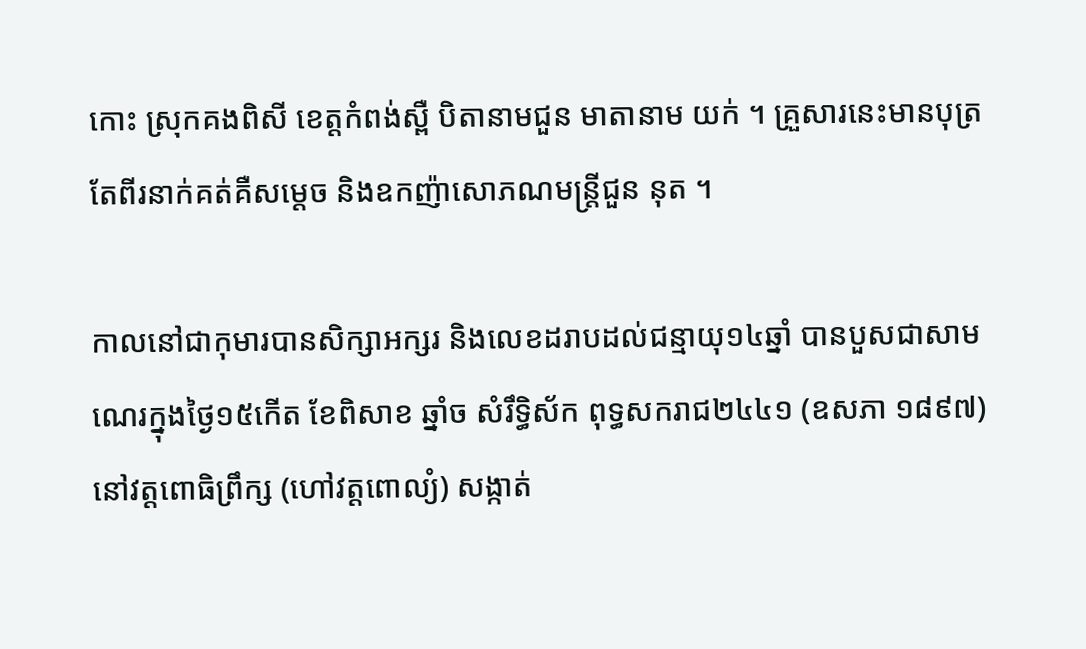កោះ ស្រុកគងពិសី ខេត្តកំពង់ស្ពឺ បិតានាមជួន មាតានាម យក់ ។ គ្រួសារនេះមានបុត្រតែពីរនាក់គត់គឺសម្តេច និងឧកញ៉ាសោភណមន្ត្រីជួន នុត ។

កាលនៅជាកុមារបានសិក្សាអក្សរ និងលេខដរាបដល់ជន្មាយុ១៤ឆ្នាំ បានបួសជាសាមណេរក្នុងថ្ងៃ១៥កើត ខែពិសាខ ឆ្នាំច សំរឹទ្ធិស័ក ពុទ្ធសករាជ២៤៤១ (ឧសភា ១៨៩៧) នៅវត្តពោធិព្រឹក្ស (ហៅវត្តពោល្យំ) សង្កាត់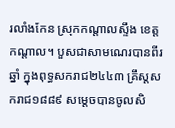រលាំងកែន ស្រុកកណ្តាលស្ទឹង ខេត្តកណ្តាល។ បួសជាសាមណេរបានពីរឆ្នាំ ក្នុងពុទ្ធសករាជ២៤៤៣ គ្រឹស្តសករាជ១៨៨៩ សម្តេចបានចូលសិ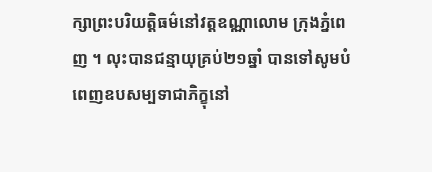ក្សាព្រះបរិយត្តិធម៌នៅវត្តឧណ្ណាលោម ក្រុងភ្នំពេញ ។ លុះបានជន្មាយុគ្រប់២១ឆ្នាំ បានទៅសូមបំពេញឧបសម្បទាជាភិក្ខុនៅ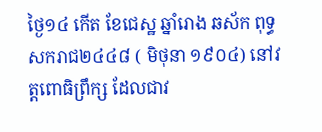ថ្ងៃ១៤ កើត ខែជេស្ឋ ឆ្នាំរោង ឆស័ក ពុទ្ធសករាជ២៤៤៨ ( មិថុនា ១៩០៤) នៅវត្តពោធិព្រឹក្ស ដែលជាវ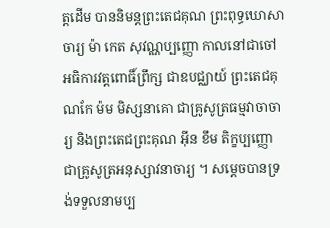ត្តដើម បាននិមន្តព្រះតេជគុណ ព្រះពុទ្ធឃោសាចារ្យ ម៉ា កេត សុវណ្ណប្បញ្ញោ កាលនៅជាចៅអធិការវត្តពោធិ៍ព្រឹក្ស ជាឧបជ្ឈាយ៍ ព្រះតេជគុណកែ ម៉ម មិស្សនាគោ ជាគ្រូសូត្រធម្មវាចាចារ្យ និងព្រះតេជព្រះគុណ អ៊ីន ខឹម តិក្ខប្បញ្ញោ ជាគ្រូសូត្រអនុស្សាវនាចារ្យ ។ សម្តេចបានទ្រង់ទទួលនាមប្ប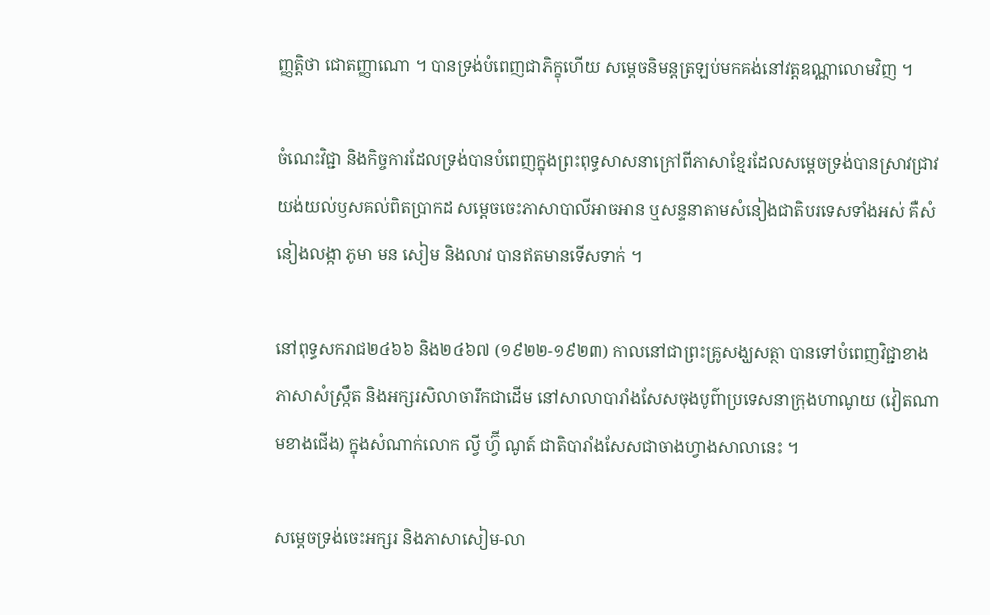ញ្ញត្តិថា ជោតញ្ញាណោ ។ បានទ្រង់បំពេញជាភិក្ខុហើយ សម្តេចនិមន្តត្រឡប់មកគង់នៅវត្តឧណ្ណាលោមវិញ ។

ចំណេះវិជ្ជា និងកិច្ចការដែលទ្រង់បានបំពេញក្នុងព្រះពុទ្ធសាសនាក្រៅពីភាសាខ្មែរដែលសម្តេចទ្រង់បានស្រាវជ្រាវយង់យល់ឫសគល់ពិតប្រាកដ សម្តេចចេះភាសាបាលីអាចអាន ឬសន្ទនាតាមសំនៀងជាតិបរទេសទាំងអស់ គឺសំនៀងលង្កា ភូមា មន សៀម និងលាវ បានឥតមានទើសទាក់ ។

នៅពុទ្ធសករាជ២៤៦៦ និង២៤៦៧ (១៩២២-១៩២៣) កាលនៅជាព្រះគ្រូសង្ឃសត្ថា បានទៅបំពេញវិជ្ជាខាងភាសាសំស្ក្រឹត និងអក្សរសិលាចារឹកជាដើម នៅសាលាបារាំងសែសចុងបូព៌ាប្រទេសនាក្រុងហាណូយ (វៀតណាមខាងជើង) ក្នុងសំណាក់លោក ល្វី ហ្វ៊ី ណូត៍ ជាតិបារាំងសែសជាចាងហ្វាងសាលានេះ ។

សម្តេចទ្រង់ចេះអក្សរ និងភាសាសៀម-លា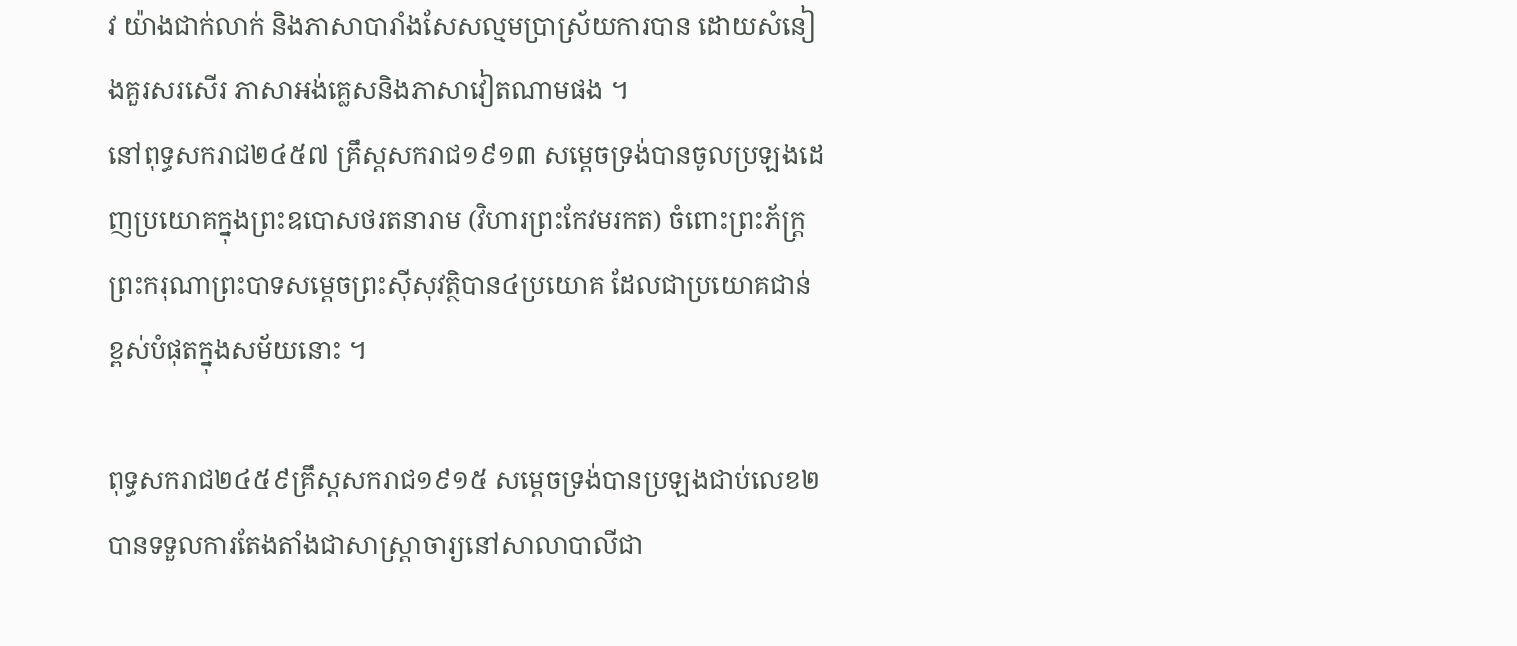វ យ៉ាងជាក់លាក់ និងភាសាបារាំងសែសល្មមប្រាស្រ័យការបាន ដោយសំនៀងគួរសរសើរ ភាសាអង់គ្លេសនិងភាសាវៀតណាមផង ។
នៅពុទ្ធសករាជ២៤៥៧ គ្រឹស្តសករាជ១៩១៣ សម្តេចទ្រង់បានចូលប្រឡងដេញប្រយោគក្នុងព្រះឧបោសថរតនារាម (វិហារព្រះកែវមរកត) ចំពោះព្រះភ័ក្ត្រព្រះករុណាព្រះបាទសម្តេចព្រះស៊ីសុវត្ថិបាន៤ប្រយោគ ដែលជាប្រយោគជាន់ខ្ពស់បំផុតក្នុងសម័យនោះ ។

ពុទ្ធសករាជ២៤៥៩គ្រឹស្តសករាជ១៩១៥ សម្តេចទ្រង់បានប្រឡងជាប់លេខ២ បានទទួលការតែងតាំងជាសាស្ត្រាចារ្យនៅសាលាបាលីជា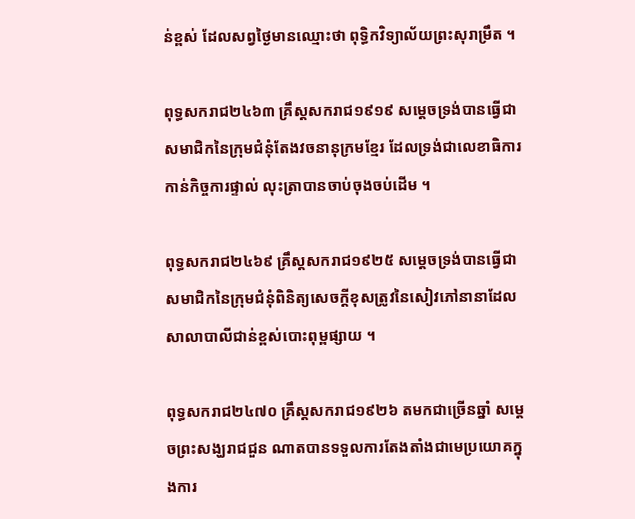ន់ខ្ពស់ ដែលសព្វថ្ងៃមានឈ្មោះថា ពុទ្ធិកវិទ្យាល័យព្រះសុរាម្រឹត ។

ពុទ្ធសករាជ២៤៦៣ គ្រឹស្តសករាជ១៩១៩ សម្តេចទ្រង់បានធ្វើជាសមាជិកនៃក្រុមជំនុំតែងវចនានុក្រមខ្មែរ ដែលទ្រង់ជាលេខាធិការកាន់កិច្ចការផ្ទាល់ លុះត្រាបានចាប់ចុងចប់ដើម ។

ពុទ្ធសករាជ២៤៦៩ គ្រឹស្តសករាជ១៩២៥ សម្តេចទ្រង់បានធ្វើជាសមាជិកនៃក្រុមជំនុំពិនិត្យសេចក្តីខុសត្រូវនៃសៀវភៅនានាដែលសាលាបាលីជាន់ខ្ពស់បោះពុម្ពផ្សាយ ។

ពុទ្ធសករាជ២៤៧០ គ្រឹស្តសករាជ១៩២៦ តមកជាច្រើនឆ្នាំ សម្តេចព្រះសង្ឃរាជជួន ណាតបានទទួលការតែងតាំងជាមេប្រយោគក្នុងការ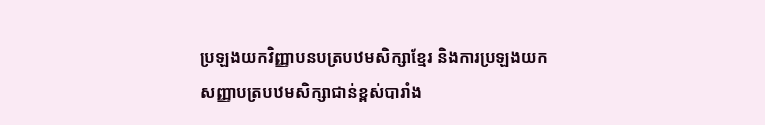ប្រឡងយកវិញ្ញាបនបត្របឋមសិក្សាខ្មែរ និងការប្រឡងយកសញ្ញាបត្របឋមសិក្សាជាន់ខ្ពស់បារាំង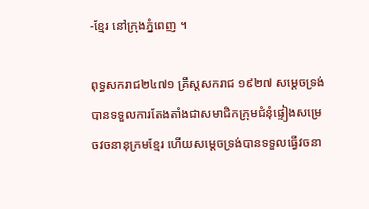-ខ្មែរ នៅក្រុងភ្នំពេញ ។

ពុទ្ធសករាជ២៤៧១ គ្រឹស្តសករាជ ១៩២៧ សម្តេចទ្រង់បានទទួលការតែងតាំងជាសមាជិកក្រុមជំនុំផ្ទៀងសម្រេចវចនានុក្រមខ្មែរ ហើយសម្តេចទ្រង់បានទទួលធ្វើវចនា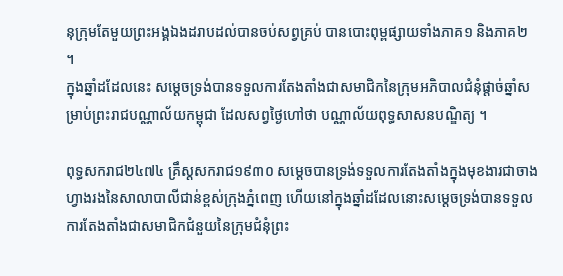នុក្រុមតែមួយព្រះអង្គឯងដរាបដល់បានចប់សព្វគ្រប់ បានបោះពុម្ពផ្សាយទាំងភាគ១ និងភាគ២ ។
ក្នុងឆ្នាំដដែលនេះ សម្តេចទ្រង់បានទទួលការតែងតាំងជាសមាជិកនៃក្រុមអភិបាលជំនុំផ្តាច់ឆ្នាំសម្រាប់ព្រះរាជបណ្ណាល័យកម្ពុជា ដែលសព្វថ្ងៃហៅថា បណ្ណាល័យពុទ្ធសាសនបណ្ឌិត្យ ។

ពុទ្ធសករាជ២៤៧៤ គ្រឹស្តសករាជ១៩៣០ សម្តេចបានទ្រង់ទទួលការតែងតាំងក្នុងមុខងារជាចាងហ្វាងរងនៃសាលាបាលីជាន់ខ្ពស់ក្រុងភ្នំពេញ ហើយនៅក្នុងឆ្នាំដដែលនោះសម្តេចទ្រង់បានទទួលការតែងតាំងជាសមាជិកជំនួយនៃក្រុមជំនុំព្រះ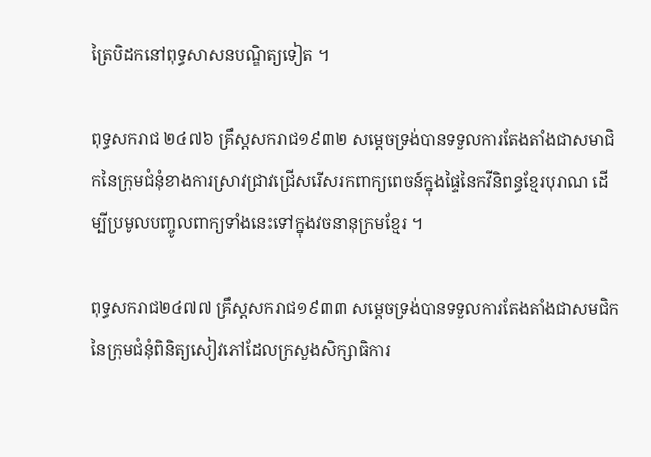ត្រៃបិដកនៅពុទ្ធសាសនបណ្ឌិត្យទៀត ។

ពុទ្ធសករាជ ២៤៧៦ គ្រឹស្តសករាជ១៩៣២ សម្តេចទ្រង់បានទទួលការតែងតាំងជាសមាជិកនៃក្រុមជំនុំខាងការស្រាវជ្រាវជ្រើសរើសរកពាក្យពេចន៍ក្នុងផ្ទៃនៃកវីនិពន្ធខ្មែរបុរាណ ដើម្បីប្រមូលបញ្ចូលពាក្យទាំងនេះទៅក្នុងវចនានុក្រមខ្មែរ ។

ពុទ្ធសករាជ២៤៧៧ គ្រឹស្តសករាជ១៩៣៣ សម្តេចទ្រង់បានទទួលការតែងតាំងជាសមជិកនៃក្រុមជំនុំពិនិត្យសៀវភៅដែលក្រសួងសិក្សាធិការ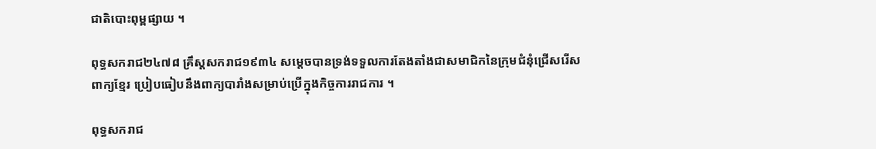ជាតិបោះពុម្ពផ្សាយ ។

ពុទ្ធសករាជ២៤៧៨ គ្រឹស្តសករាជ១៩៣៤ សម្តេចបានទ្រង់ទទួលការតែងតាំងជាសមាជិកនៃក្រុមជំនុំជ្រើសរើសពាក្យខ្មែរ ប្រៀបធៀបនឹងពាក្យបារាំងសម្រាប់ប្រើក្នុងកិច្ចការរាជការ ។

ពុទ្ធសករាជ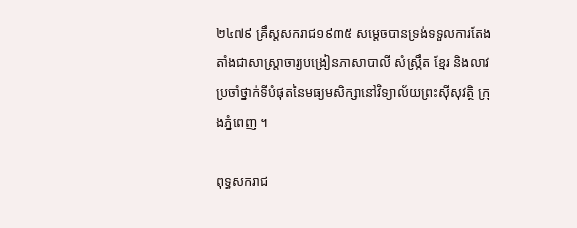២៤៧៩ គ្រឹស្តសករាជ១៩៣៥ សម្តេចបានទ្រង់ទទួលការតែងតាំងជាសាស្ត្រាចារ្យបង្រៀនភាសាបាលី សំស្ក្រឹត ខ្មែរ និងលាវ ប្រចាំថ្នាក់ទីបំផុតនៃមធ្យមសិក្សានៅវិទ្យាល័យព្រះស៊ីសុវត្ថិ ក្រុងភ្នំពេញ ។

ពុទ្ធសករាជ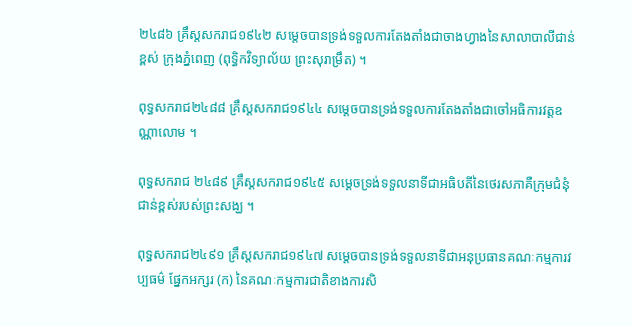២៤៨៦ គ្រឹស្តសករាជ១៩៤២ សម្តេចបានទ្រង់ទទួលការតែងតាំងជាចាងហ្វាងនៃសាលាបាលីជាន់ខ្ពស់ ក្រុងភ្នំពេញ (ពុទ្ធិកវិទ្យាល័យ ព្រះសុរាម្រឹត) ។

ពុទ្ធសករាជ២៤៨៨ គ្រឹស្តសករាជ១៩៤៤ សម្តេចបានទ្រង់ទទួលការតែងតាំងជាចៅអធិការវត្តឧណ្ណាលោម ។

ពុទ្ធសករាជ ២៤៨៩ គ្រឹស្តសករាជ១៩៤៥ សម្តេចទ្រង់ទទួលនាទីជាអធិបតីនៃថេរសភាគឺក្រុមជំនុំជាន់ខ្ពស់របស់ព្រះសង្ឃ ។

ពុទ្ធសករាជ២៤៩១ គ្រឹស្តសករាជ១៩៤៧ សម្តេចបានទ្រង់ទទួលនាទីជាអនុប្រធានគណៈកម្មការវប្បធម៌ ផ្នែកអក្សរ (ក) នៃគណៈកម្មការជាតិខាងការសិ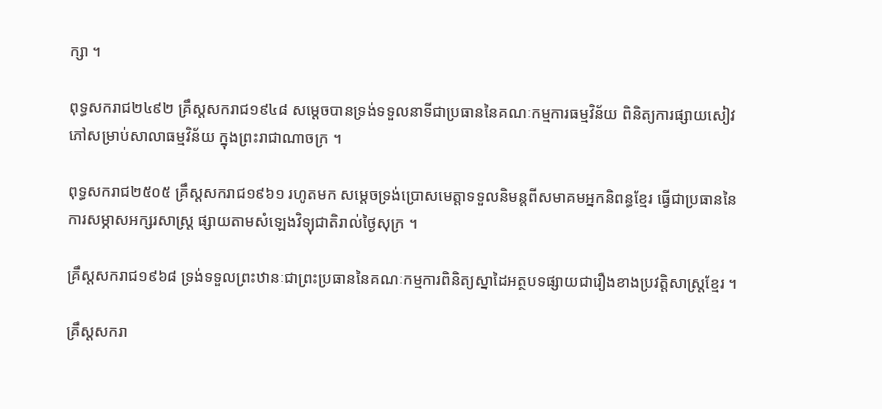ក្សា ។

ពុទ្ធសករាជ២៤៩២ គ្រឹស្តសករាជ១៩៤៨ សម្តេចបានទ្រង់ទទួលនាទីជាប្រធាននៃគណៈកម្មការធម្មវិន័យ ពិនិត្យការផ្សាយសៀវភៅសម្រាប់សាលាធម្មវិន័យ ក្នុងព្រះរាជាណាចក្រ ។

ពុទ្ធសករាជ២៥០៥ គ្រឹស្តសករាជ១៩៦១ រហូតមក សម្តេចទ្រង់ប្រោសមេត្តាទទួលនិមន្តពីសមាគមអ្នកនិពន្ធខ្មែរ ធ្វើជាប្រធាននៃការសម្ភាសអក្សរសាស្ត្រ ផ្សាយតាមសំឡេងវិទ្យុជាតិរាល់ថ្ងៃសុក្រ ។

គ្រឹស្តសករាជ១៩៦៨ ទ្រង់ទទួលព្រះឋានៈជាព្រះប្រធាននៃគណៈកម្មការពិនិត្យស្នាដៃអត្ថបទផ្សាយជារឿងខាងប្រវត្តិសាស្ត្រខ្មែរ ។

គ្រឹស្តសករា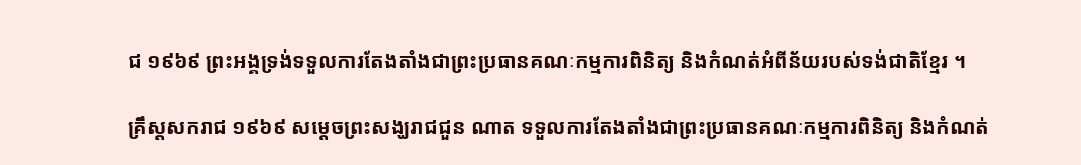ជ ១៩៦៩ ព្រះអង្គទ្រង់ទទួលការតែងតាំងជាព្រះប្រធានគណៈកម្មការពិនិត្យ និងកំណត់អំពីន័យរបស់ទង់ជាតិខ្មែរ ។

គ្រឹស្តសករាជ ១៩៦៩ សម្តេចព្រះសង្ឃរាជជួន ណាត ទទួលការតែងតាំងជាព្រះប្រធានគណៈកម្មការពិនិត្យ និងកំណត់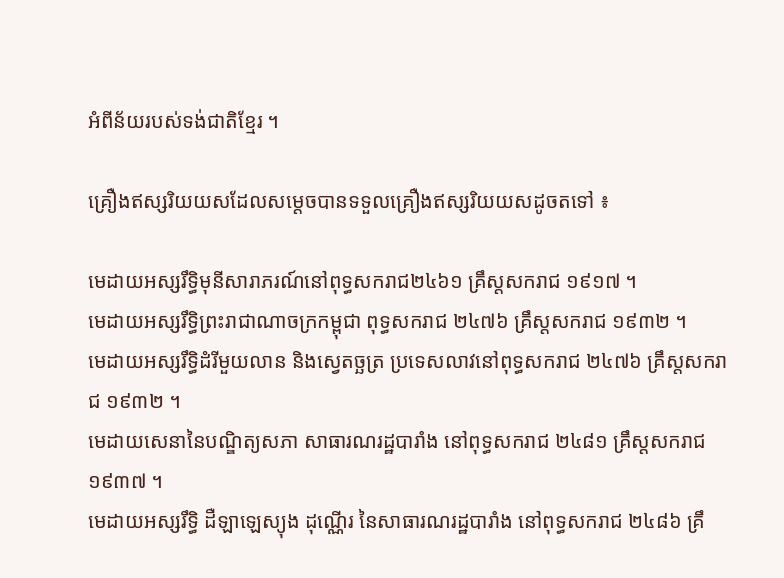អំពីន័យរបស់ទង់ជាតិខ្មែរ ។

គ្រឿងឥស្សរិយយសដែលសម្តេចបានទទួលគ្រឿងឥស្សរិយយសដូចតទៅ ៖

មេដាយអស្សរឹទ្ធិមុនីសារាភរណ៍នៅពុទ្ធសករាជ២៤៦១ គ្រឹស្តសករាជ ១៩១៧ ។
មេដាយអស្សរឹទ្ធិព្រះរាជាណាចក្រកម្ពុជា ពុទ្ធសករាជ ២៤៧៦ គ្រឹស្តសករាជ ១៩៣២ ។
មេដាយអស្សរឹទ្ធិដំរីមួយលាន និងស្វេតច្ឆត្រ ប្រទេសលាវនៅពុទ្ធសករាជ ២៤៧៦ គ្រឹស្តសករាជ ១៩៣២ ។
មេដាយសេនានៃបណ្ឌិត្យសភា សាធារណរដ្ឋបារាំង នៅពុទ្ធសករាជ ២៤៨១ គ្រឹស្តសករាជ១៩៣៧ ។
មេដាយអស្សរឹទ្ធិ ដឺឡាឡេស្យុង ដុណ្ណើរ នៃសាធារណរដ្ឋបារាំង នៅពុទ្ធសករាជ ២៤៨៦ គ្រឹ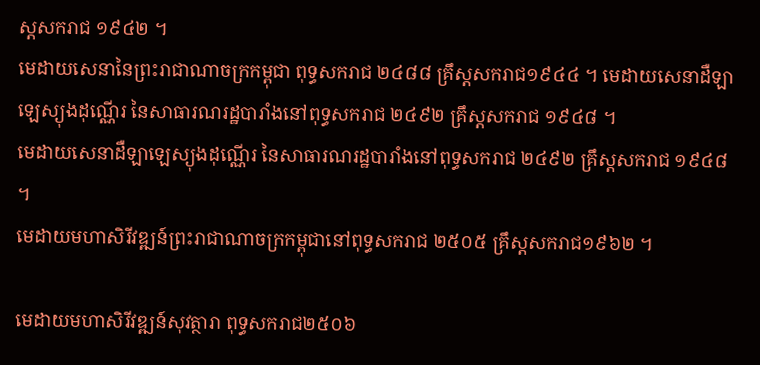ស្តសករាជ ១៩៤២ ។
មេដាយសេនានៃព្រះរាជាណាចក្រកម្ពុជា ពុទ្ធសករាជ ២៤៨៨ គ្រឹស្តសករាជ១៩៤៤ ។ មេដាយសេនាដឺឡាឡេស្យុងដុណ្ណើរ នៃសាធារណរដ្ឋបារាំងនៅពុទ្ធសករាជ ២៤៩២ គ្រឹស្តសករាជ ១៩៤៨ ។
មេដាយសេនាដឺឡាឡេស្យុងដុណ្ណើរ នៃសាធារណរដ្ឋបារាំងនៅពុទ្ធសករាជ ២៤៩២ គ្រឹស្តសករាជ ១៩៤៨ ។
មេដាយមហាសិរីវឌ្ឍន៍ព្រះរាជាណាចក្រកម្ពុជានៅពុទ្ធសករាជ ២៥០៥ គ្រឹស្តសករាជ១៩៦២ ។

មេដាយមហាសិរីវឌ្ឍន៍សុវត្ថារា ពុទ្ធសករាជ២៥០៦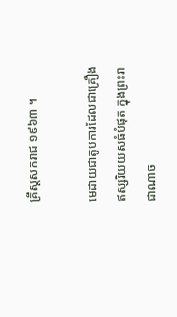គ្រឹស្តសករាជ ១៩៦៣ ។

មេដាយជាតូបការដែលជាគ្រឿងឥស្សរិយយសធំបំផុត ក្នុងព្រះរាជាណាច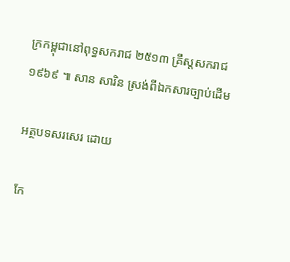ក្រកម្ពុជានៅពុទ្ធសករាជ ២៥១៣ គ្រឹស្តសករាជ១៩៦៩ ៕ សាន សារិន ស្រង់ពីឯកសារច្បាប់ដើម

អត្ថបទសរសេរ ដោយ

កែ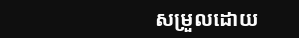សម្រួលដោយ